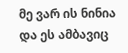მე ვარ ის ნინია და ეს ამბავიც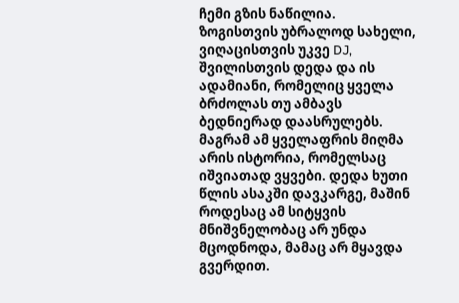ჩემი გზის ნაწილია.
ზოგისთვის უბრალოდ სახელი, ვიღაცისთვის უკვე DJ, შვილისთვის დედა და ის ადამიანი, რომელიც ყველა ბრძოლას თუ ამბავს ბედნიერად დაასრულებს. მაგრამ ამ ყველაფრის მიღმა არის ისტორია, რომელსაც იშვიათად ვყვები. დედა ხუთი წლის ასაკში დავკარგე, მაშინ როდესაც ამ სიტყვის მნიშვნელობაც არ უნდა მცოდნოდა, მამაც არ მყავდა გვერდით.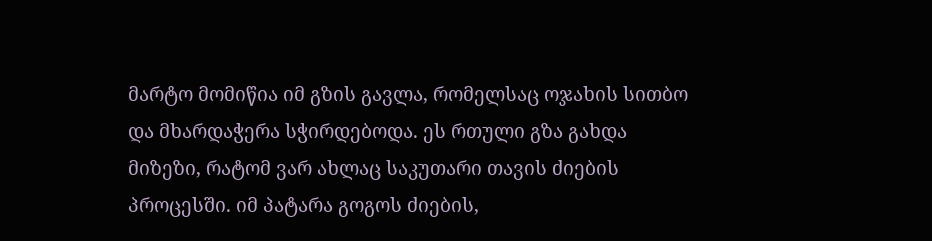მარტო მომიწია იმ გზის გავლა, რომელსაც ოჯახის სითბო და მხარდაჭერა სჭირდებოდა. ეს რთული გზა გახდა მიზეზი, რატომ ვარ ახლაც საკუთარი თავის ძიების პროცესში. იმ პატარა გოგოს ძიების,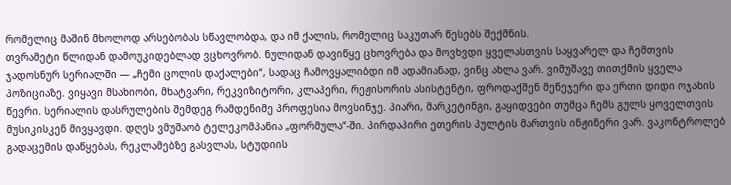რომელიც მაშინ მხოლოდ არსებობას სწავლობდა, და იმ ქალის, რომელიც საკუთარ წესებს შექმნის.
თვრამეტი წლიდან დამოუკიდებლად ვცხოვრობ. ნულიდან დავიწყე ცხოვრება და მოვხვდი ყველასთვის საყვარელ და ჩემთვის ჯადოსნურ სერიალში — „ჩემი ცოლის დაქალები“, სადაც ჩამოვყალიბდი იმ ადამიანად, ვინც ახლა ვარ. ვიმუშავე თითქმის ყველა პოზიციაზე. ვიყავი მსახიობი, მხატვარი, რეკვიზიტორი, კლაპერი, რეჟისორის ასისტენტი, ფროდაქშენ მენეჯერი და ერთი დიდი ოჯახის წევრი. სერიალის დასრულების შემდეგ რამდენიმე პროფესია მოვსინჯე. პიარი, მარკეტინგი, გაყიდვები თუმცა ჩემს გულს ყოველთვის მუსიკისკენ მივყავდი. დღეს ვმუშაობ ტელეკომპანია „ფორმულა“-ში. პირდაპირი ეთერის პულტის მართვის ინჟინერი ვარ. ვაკონტროლებ გადაცემის დაწყებას, რეკლამებზე გასვლას, სტუდიის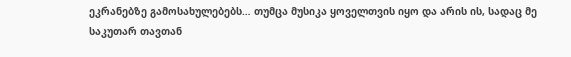ეკრანებზე გამოსახულებებს… თუმცა მუსიკა ყოველთვის იყო და არის ის, სადაც მე საკუთარ თავთან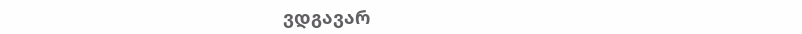ვდგავარ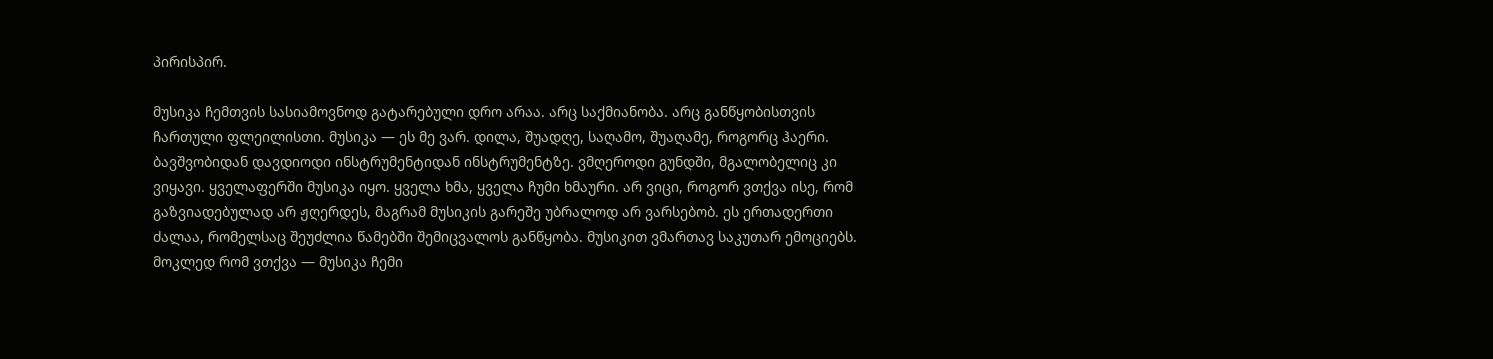პირისპირ.

მუსიკა ჩემთვის სასიამოვნოდ გატარებული დრო არაა. არც საქმიანობა. არც განწყობისთვის ჩართული ფლეილისთი. მუსიკა — ეს მე ვარ. დილა, შუადღე, საღამო, შუაღამე, როგორც ჰაერი. ბავშვობიდან დავდიოდი ინსტრუმენტიდან ინსტრუმენტზე. ვმღეროდი გუნდში, მგალობელიც კი ვიყავი. ყველაფერში მუსიკა იყო. ყველა ხმა, ყველა ჩუმი ხმაური. არ ვიცი, როგორ ვთქვა ისე, რომ გაზვიადებულად არ ჟღერდეს, მაგრამ მუსიკის გარეშე უბრალოდ არ ვარსებობ. ეს ერთადერთი ძალაა, რომელსაც შეუძლია წამებში შემიცვალოს განწყობა. მუსიკით ვმართავ საკუთარ ემოციებს. მოკლედ რომ ვთქვა — მუსიკა ჩემი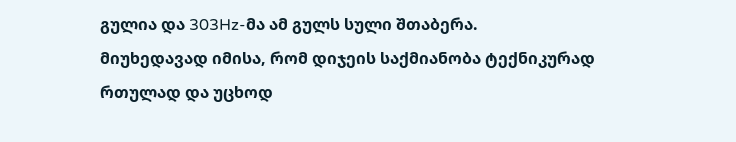გულია და 303Hz-მა ამ გულს სული შთაბერა.
მიუხედავად იმისა, რომ დიჯეის საქმიანობა ტექნიკურად რთულად და უცხოდ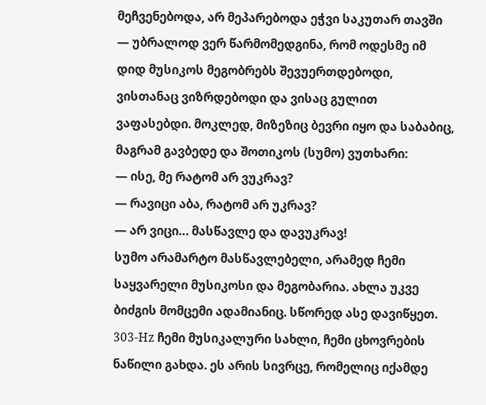მეჩვენებოდა, არ მეპარებოდა ეჭვი საკუთარ თავში — უბრალოდ ვერ წარმომედგინა, რომ ოდესმე იმ დიდ მუსიკოს მეგობრებს შევუერთდებოდი, ვისთანაც ვიზრდებოდი და ვისაც გულით ვაფასებდი. მოკლედ, მიზეზიც ბევრი იყო და საბაბიც, მაგრამ გავბედე და შოთიკოს (სუმო) ვუთხარი:
— ისე, მე რატომ არ ვუკრავ?
— რავიცი აბა, რატომ არ უკრავ?
— არ ვიცი… მასწავლე და დავუკრავ!
სუმო არამარტო მასწავლებელი, არამედ ჩემი საყვარელი მუსიკოსი და მეგობარია. ახლა უკვე ბიძგის მომცემი ადამიანიც. სწორედ ასე დავიწყეთ. 303-Hz ჩემი მუსიკალური სახლი, ჩემი ცხოვრების ნაწილი გახდა. ეს არის სივრცე, რომელიც იქამდე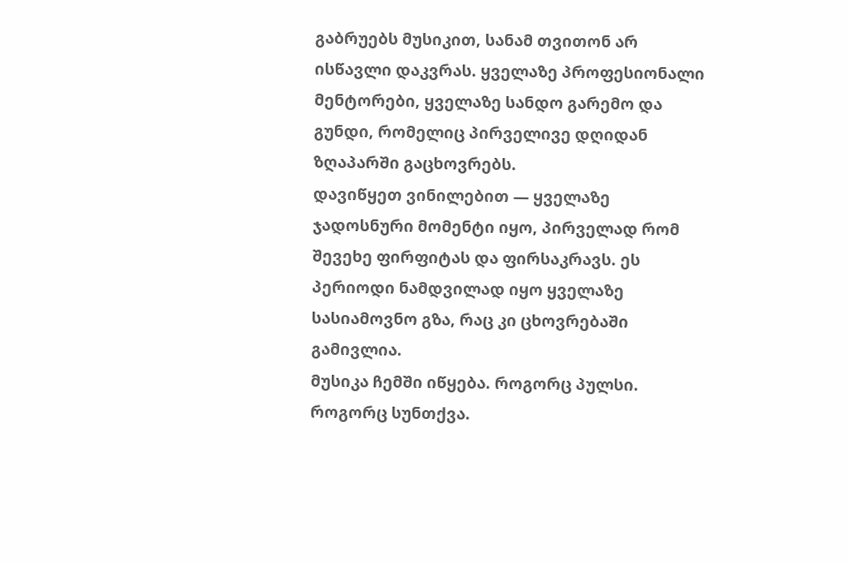გაბრუებს მუსიკით, სანამ თვითონ არ ისწავლი დაკვრას. ყველაზე პროფესიონალი მენტორები, ყველაზე სანდო გარემო და გუნდი, რომელიც პირველივე დღიდან ზღაპარში გაცხოვრებს.
დავიწყეთ ვინილებით — ყველაზე ჯადოსნური მომენტი იყო, პირველად რომ შევეხე ფირფიტას და ფირსაკრავს. ეს პერიოდი ნამდვილად იყო ყველაზე სასიამოვნო გზა, რაც კი ცხოვრებაში გამივლია.
მუსიკა ჩემში იწყება. როგორც პულსი. როგორც სუნთქვა.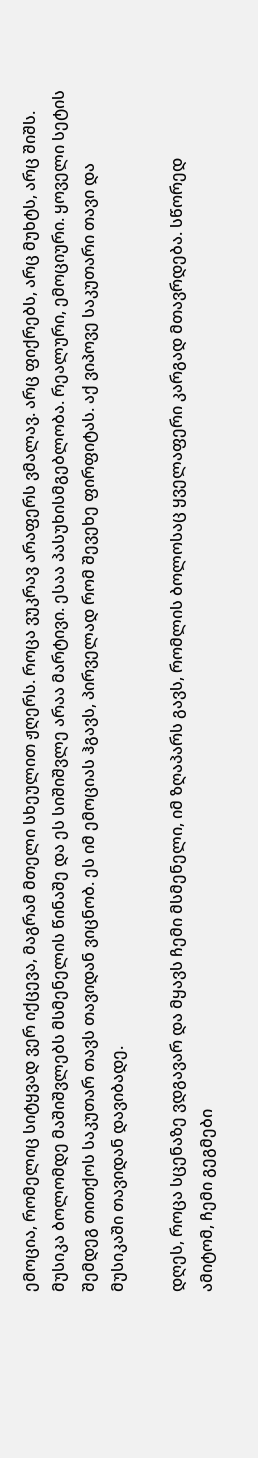ემოცია, რომელიც სიტყვად ვერ იქცევა, მაგრამ მთელი სხეულით ჟღერს. როცა ვუკრავ არაფერს ვმალავ. არც ფიქრებს, არც მუხტს, არც შიშს. მუსიკა ბოლომდე მაშიშვლებს მსმენელის წინაშე და ეს სიშიშვლე არაა მარტივი. ესაა პასუხისმგებლობა. რეალური, ემოციური. ყოველი სეტის შემდეგ თითქოს საკუთარ თავს თავიდან ვიცნობ. ეს იმ ემოციას ჰგავს, პირველად რომ შევეხე ფირფიტას. აქ ვიპოვე საკუთარი თავი და მუსიკაში თავიდან დავიბადე.

დღეს, როცა სცენაზე ვდგავარ და მყავს ჩემი მსმენელი, იმ ზღაპარს გავს, რომლის ბოლოსაც ყველაფერი კარგად მთავრდება. სწორედ ამიტომ, ჩემი გეგმები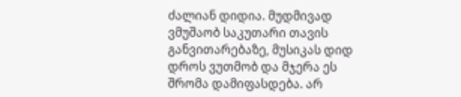ძალიან დიდია. მუდმივად ვმუშაობ საკუთარი თავის განვითარებაზე, მუსიკას დიდ დროს ვუთმობ და მჯერა ეს შრომა დამიფასდება. არ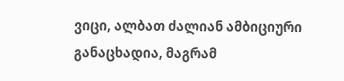ვიცი, ალბათ ძალიან ამბიციური განაცხადია, მაგრამ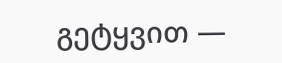გეტყვით —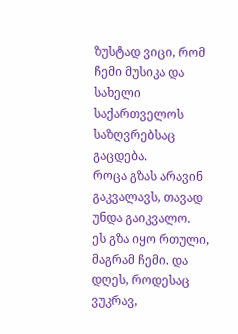ზუსტად ვიცი, რომ ჩემი მუსიკა და სახელი საქართველოს საზღვრებსაც გაცდება.
როცა გზას არავინ გაკვალავს, თავად უნდა გაიკვალო.
ეს გზა იყო რთული, მაგრამ ჩემი. და დღეს, როდესაც ვუკრავ,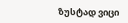ზუსტად ვიცი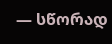— სწორად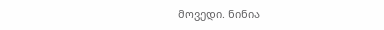მოვედი. ნინია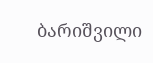ბარიშვილი